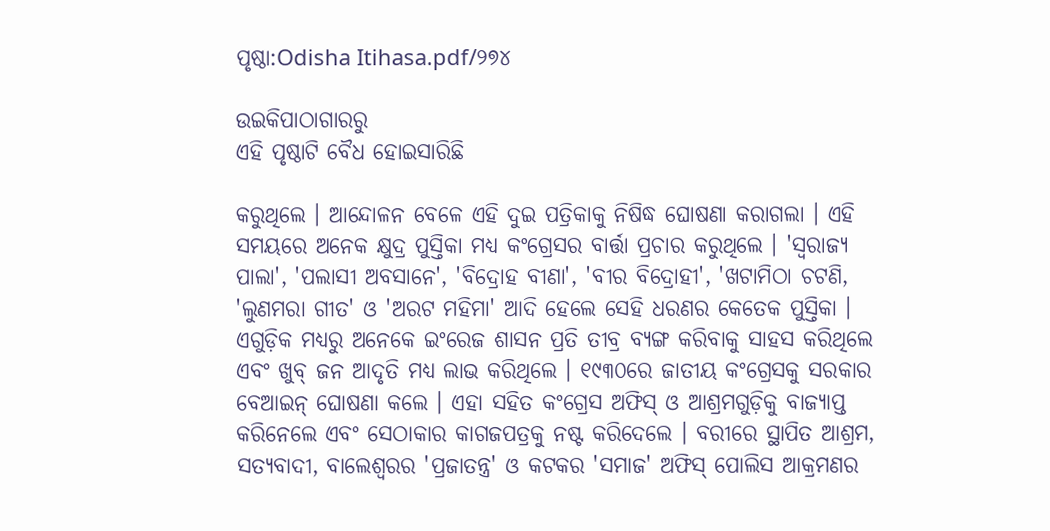ପୃଷ୍ଠା:Odisha Itihasa.pdf/୨୭୪

ଉଇକିପାଠାଗାର‌ରୁ
ଏହି ପୃଷ୍ଠାଟି ବୈଧ ହୋଇସାରିଛି

କରୁଥିଲେ । ଆନ୍ଦୋଳନ ବେଳେ ଏହି ଦୁଇ ପତ୍ରିକାକୁ ନିଷିଦ୍ଧ ଘୋଷଣା କରାଗଲା । ଏହି ସମୟରେ ଅନେକ କ୍ଷୁଦ୍ର ପୁସ୍ତିକା ମଧ୍ୟ କଂଗ୍ରେସର ବାର୍ତ୍ତା ପ୍ରଚାର କରୁଥିଲେ । 'ସ୍ୱରାଜ୍ୟ ପାଲା', 'ପଲାସୀ ଅବସାନେ', 'ବିଦ୍ରୋହ ବୀଣା', 'ବୀର ବିଦ୍ରୋହୀ', 'ଖଟାମିଠା ଚଟଣି, 'ଲୁଣମରା ଗୀତ' ଓ 'ଅରଟ ମହିମା' ଆଦି ହେଲେ ସେହି ଧରଣର କେତେକ ପୁସ୍ତିକା । ଏଗୁଡ଼ିକ ମଧ୍ୟରୁ ଅନେକେ ଇଂରେଜ ଶାସନ ପ୍ରତି ତୀବ୍ର ବ୍ୟଙ୍ଗ କରିବାକୁ ସାହସ କରିଥିଲେ ଏବଂ ଖୁବ୍‍ ଜନ ଆଦୃତି ମଧ୍ୟ ଲାଭ କରିଥିଲେ । ୧୯୩୦ରେ ଜାତୀୟ କଂଗ୍ରେସକୁ ସରକାର ବେଆଇନ୍‍ ଘୋଷଣା କଲେ । ଏହା ସହିତ କଂଗ୍ରେସ ଅଫିସ୍‍ ଓ ଆଶ୍ରମଗୁଡ଼ିକୁ ବାଜ୍ୟାପ୍ତ କରିନେଲେ ଏବଂ ସେଠାକାର କାଗଜପତ୍ରକୁ ନଷ୍ଟ କରିଦେଲେ । ବରୀରେ ସ୍ଥାପିତ ଆଶ୍ରମ, ସତ୍ୟବାଦୀ, ବାଲେଶ୍ୱରର 'ପ୍ରଜାତନ୍ତ୍ର' ଓ କଟକର 'ସମାଜ' ଅଫିସ୍‍ ପୋଲିସ ଆକ୍ରମଣର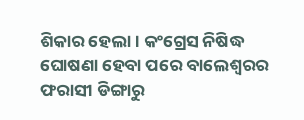ଶିକାର ହେଲା । କଂଗ୍ରେସ ନିଷିଦ୍ଧ ଘୋଷଣା ହେବା ପରେ ବାଲେଶ୍ୱରର ଫରାସୀ ଡିଙ୍ଗାରୁ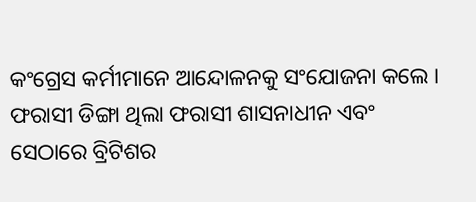କଂଗ୍ରେସ କର୍ମୀମାନେ ଆନ୍ଦୋଳନକୁ ସଂଯୋଜନା କଲେ । ଫରାସୀ ଡିଙ୍ଗା ଥିଲା ଫରାସୀ ଶାସନାଧୀନ ଏବଂ ସେଠାରେ ବ୍ରିଟିଶର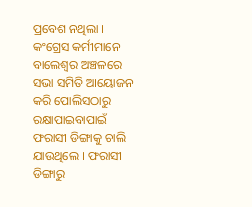ପ୍ରବେଶ ନଥିଲା । କଂଗ୍ରେସ କର୍ମୀମାନେ ବାଲେଶ୍ୱର ଅଞ୍ଚଳରେ ସଭା ସମିତି ଆୟୋଜନ କରି ପୋଲିସଠାରୁ ରକ୍ଷାପାଇବାପାଇଁ ଫରାସୀ ଡିଙ୍ଗାକୁ ଚାଲି ଯାଉଥିଲେ । ଫରାସୀ ଡିଙ୍ଗାରୁ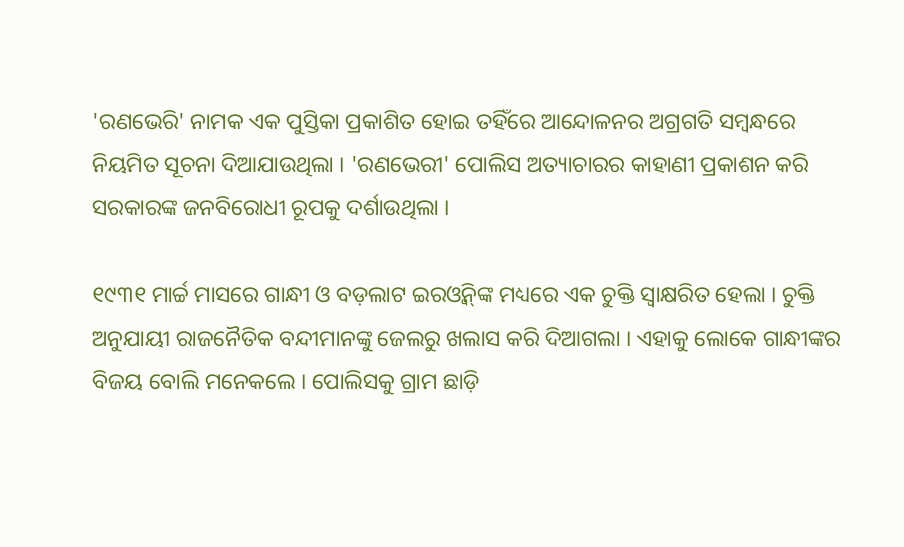'ରଣଭେରି' ନାମକ ଏକ ପୁସ୍ତିକା ପ୍ରକାଶିତ ହୋଇ ତହିଁରେ ଆନ୍ଦୋଳନର ଅଗ୍ରଗତି ସମ୍ବନ୍ଧରେ ନିୟମିତ ସୂଚନା ଦିଆଯାଉଥିଲା । 'ରଣଭେରୀ' ପୋଲିସ ଅତ୍ୟାଚାରର କାହାଣୀ ପ୍ରକାଶନ କରି ସରକାରଙ୍କ ଜନବିରୋଧୀ ରୂପକୁ ଦର୍ଶାଉଥିଲା ।

୧୯୩୧ ମାର୍ଚ୍ଚ ମାସରେ ଗାନ୍ଧୀ ଓ ବଡ଼ଲାଟ ଇରଓ୍ୱିନ୍‌ଙ୍କ ମଧ୍ୟରେ ଏକ ଚୁକ୍ତି ସ୍ୱାକ୍ଷରିତ ହେଲା । ଚୁକ୍ତି ଅନୁଯାୟୀ ରାଜନୈତିକ ବନ୍ଦୀମାନଙ୍କୁ ଜେଲରୁ ଖଲାସ କରି ଦିଆଗଲା । ଏହାକୁ ଲୋକେ ଗାନ୍ଧୀଙ୍କର ବିଜୟ ବୋଲି ମନେକଲେ । ପୋଲିସକୁ ଗ୍ରାମ ଛାଡ଼ି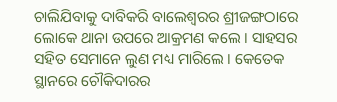ଚାଲିଯିବାକୁ ଦାବିକରି ବାଲେଶ୍ୱରର ଶ୍ରୀଜଙ୍ଗଠାରେ ଲୋକେ ଥାନା ଉପରେ ଆକ୍ରମଣ କଲେ । ସାହସର ସହିତ ସେମାନେ ଲୁଣ ମଧ୍ୟ ମାରିଲେ । କେତେକ ସ୍ଥାନରେ ଚୌକିଦାରର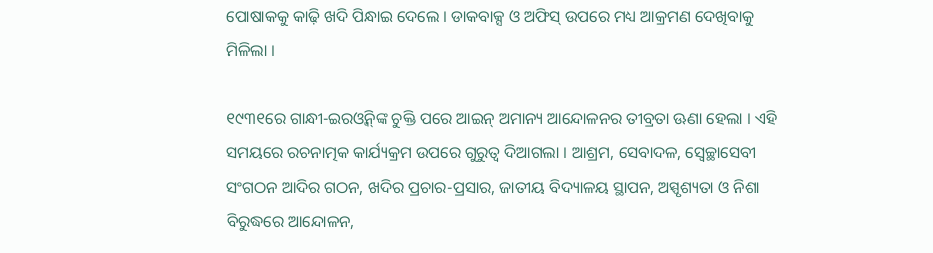ପୋଷାକକୁ କାଢ଼ି ଖଦି ପିନ୍ଧାଇ ଦେଲେ । ଡାକବାକ୍ସ ଓ ଅଫିସ୍‍ ଉପରେ ମଧ୍ୟ ଆକ୍ରମଣ ଦେଖିବାକୁ ମିଳିଲା ।

୧୯୩୧ରେ ଗାନ୍ଧୀ-ଇରଓ୍ୱିନ୍‌ଙ୍କ ଚୁକ୍ତି ପରେ ଆଇନ୍‍ ଅମାନ୍ୟ ଆନ୍ଦୋଳନର ତୀବ୍ରତା ଊଣା ହେଲା । ଏହି ସମୟରେ ରଚନାତ୍ମକ କାର୍ଯ୍ୟକ୍ରମ ଉପରେ ଗୁରୁତ୍ୱ ଦିଆଗଲା । ଆଶ୍ରମ, ସେବାଦଳ, ସ୍ୱେଚ୍ଛାସେବୀ ସଂଗଠନ ଆଦିର ଗଠନ, ଖଦିର ପ୍ରଚାର-ପ୍ରସାର, ଜାତୀୟ ବିଦ୍ୟାଳୟ ସ୍ଥାପନ, ଅସ୍ପୃଶ୍ୟତା ଓ ନିଶା ବିରୁଦ୍ଧରେ ଆନ୍ଦୋଳନ,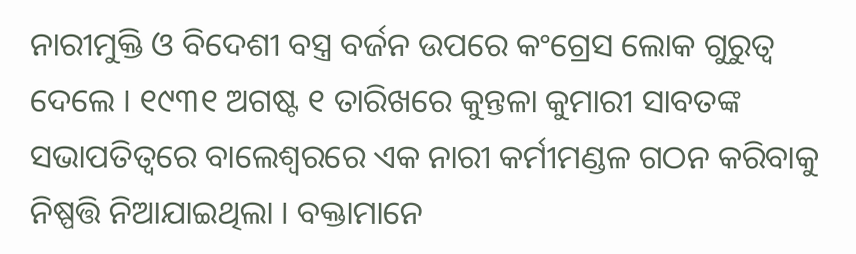ନାରୀମୁକ୍ତି ଓ ବିଦେଶୀ ବସ୍ତ୍ର ବର୍ଜନ ଉପରେ କଂଗ୍ରେସ ଲୋକ ଗୁରୁତ୍ୱ ଦେଲେ । ୧୯୩୧ ଅଗଷ୍ଟ ୧ ତାରିଖରେ କୁନ୍ତଳା କୁମାରୀ ସାବତଙ୍କ ସଭାପତିତ୍ୱରେ ବାଲେଶ୍ୱରରେ ଏକ ନାରୀ କର୍ମୀମଣ୍ଡଳ ଗଠନ କରିବାକୁ ନିଷ୍ପତ୍ତି ନିଆଯାଇଥିଲା । ବକ୍ତାମାନେ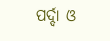ପର୍ଦ୍ଦା ଓ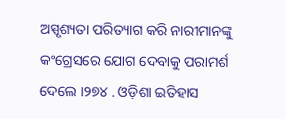ଅସ୍ପୃଶ୍ୟତା ପରିତ୍ୟାଗ କରି ନାରୀମାନଙ୍କୁ କଂଗ୍ରେସରେ ଯୋଗ ଦେବାକୁ ପରାମର୍ଶ ଦେଲେ ।୨୭୪ . ଓଡ଼ିଶା ଇତିହାସ